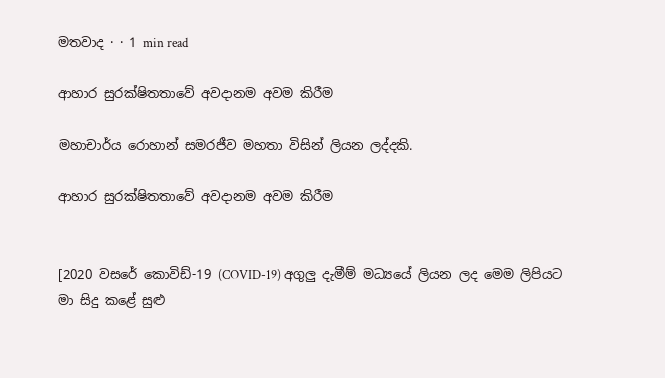මතවාද · · 1 min read

ආහාර සුරක්ෂිතතාවේ අවදානම අවම කිරීම

මහාචාර්ය රොහාන් සමරජීව මහතා විසින් ලියන ලද්දකි.

ආහාර සුරක්ෂිතතාවේ අවදානම අවම කිරීම


[2020 වසරේ කොවිඩ්-19 (COVID-19) අගුලු දැමීම් මධ්‍යයේ ලියන ලද මෙම ලිපියට මා සිදු කළේ සුළු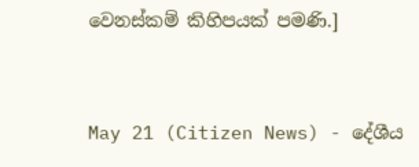වෙනස්කම් කිහිපයක් පමණි.]


May 21 (Citizen News) - දේශීය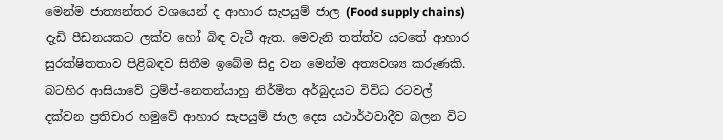මෙන්ම ජාත්‍යන්තර වශයෙන් ද ආහාර සැපයුම් ජාල (Food supply chains) දැඩි පීඩනයකට ලක්ව හෝ බිඳ වැටී ඇත. මෙවැනි තත්ත්ව යටතේ ආහාර සුරක්ෂිතතාව පිළිබඳව සිතීම ඉබේම සිදු වන මෙන්ම අත්‍යවශ්‍ය කරුණකි. බටහිර ආසියාවේ ට්‍රම්ප්-නෙතන්යාහු නිර්මිත අර්බුදයට විවිධ රටවල් දක්වන ප්‍රතිචාර හමුවේ ආහාර සැපයුම් ජාල දෙස යථාර්ථවාදීව බලන විට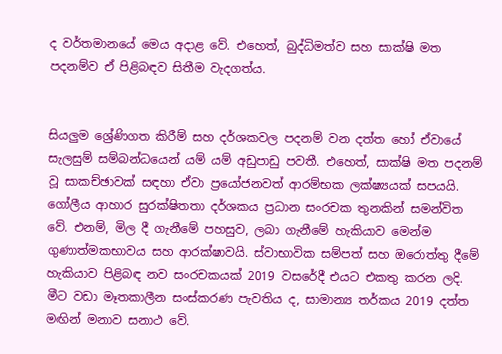ද වර්තමානයේ මෙය අදාළ වේ. එහෙත්, බුද්ධිමත්ව සහ සාක්ෂි මත පදනම්ව ඒ පිළිබඳව සිතීම වැදගත්ය.


සියලුම ශ්‍රේණිගත කිරීම් සහ දර්ශකවල පදනම් වන දත්ත හෝ ඒවායේ සැලසුම් සම්බන්ධයෙන් යම් යම් අඩුපාඩු පවතී. එහෙත්, සාක්ෂි මත පදනම් වූ සාකච්ඡාවක් සඳහා ඒවා ප්‍රයෝජනවත් ආරම්භක ලක්ෂ්‍යයක් සපයයි. ගෝලීය ආහාර සුරක්ෂිතතා දර්ශකය ප්‍රධාන සංරචක තුනකින් සමන්විත වේ. එනම්, මිල දී ගැනීමේ පහසුව, ලබා ගැනීමේ හැකියාව මෙන්ම ගුණාත්මකභාවය සහ ආරක්ෂාවයි. ස්වාභාවික සම්පත් සහ ඔරොත්තු දීමේ හැකියාව පිළිබඳ නව සංරචකයක් 2019 වසරේදී එයට එකතු කරන ලදි. මීට වඩා මෑතකාලීන සංස්කරණ පැවතිය ද, සාමාන්‍ය තර්කය 2019 දත්ත මඟින් මනාව සනාථ වේ.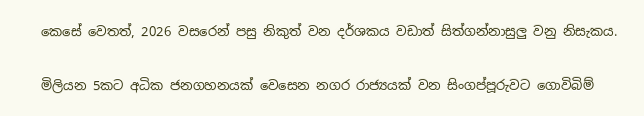කෙසේ වෙතත්, 2026 වසරෙන් පසු නිකුත් වන දර්ශකය වඩාත් සිත්ගන්නාසුලු වනු නිසැකය.


මිලියන 5කට අධික ජනගහනයක් වෙසෙන නගර රාජ්‍යයක් වන සිංගප්පූරුවට ගොවිබිම්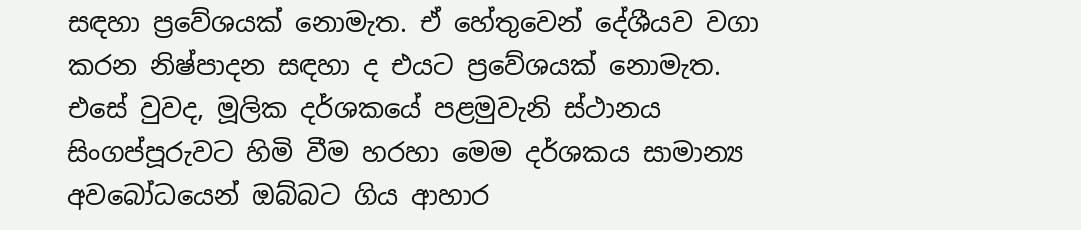සඳහා ප්‍රවේශයක් නොමැත. ඒ හේතුවෙන් දේශීයව වගා කරන නිෂ්පාදන සඳහා ද එයට ප්‍රවේශයක් නොමැත. එසේ වුවද, මූලික දර්ශකයේ පළමුවැනි ස්ථානය සිංගප්පූරුවට හිමි වීම හරහා මෙම දර්ශකය සාමාන්‍ය අවබෝධයෙන් ඔබ්බට ගිය ආහාර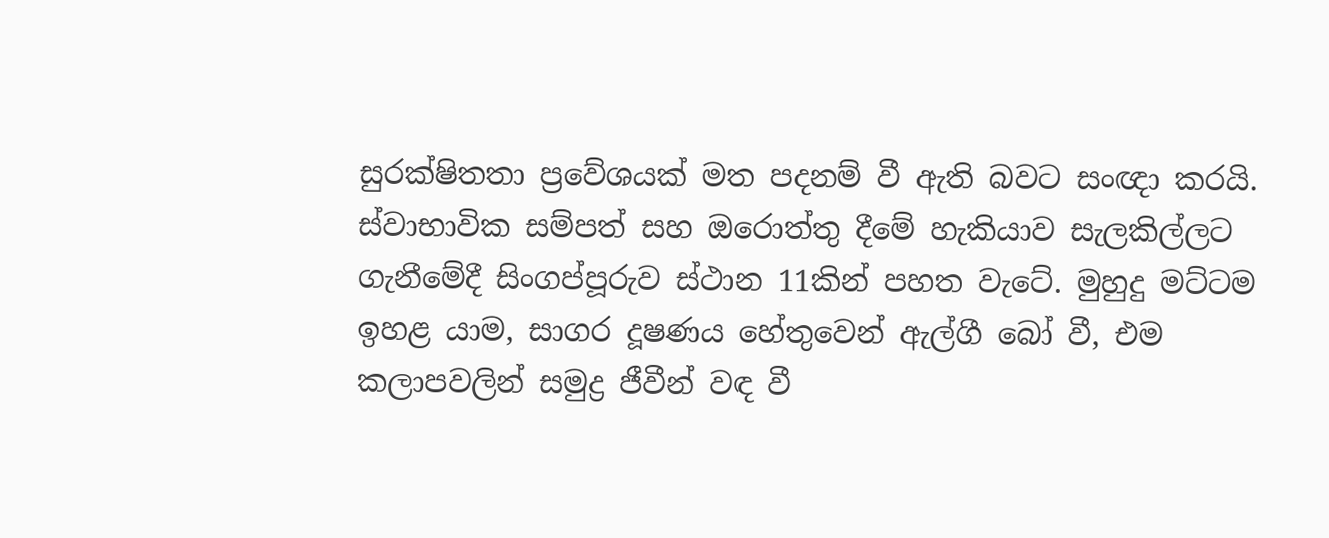සුරක්ෂිතතා ප්‍රවේශයක් මත පදනම් වී ඇති බවට සංඥා කරයි. ස්වාභාවික සම්පත් සහ ඔරොත්තු දීමේ හැකියාව සැලකිල්ලට ගැනීමේදී සිංගප්පූරුව ස්ථාන 11කින් පහත වැටේ. මුහුදු මට්ටම ඉහළ යාම, සාගර දූෂණය හේතුවෙන් ඇල්ගී බෝ වී, එම කලාපවලින් සමුද්‍ර ජීවීන් වඳ වී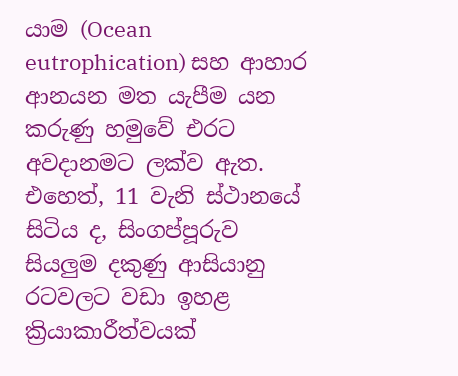යාම (Ocean eutrophication) සහ ආහාර ආනයන මත යැපීම යන කරුණු හමුවේ එරට අවදානමට ලක්ව ඇත. එහෙත්, 11 වැනි ස්ථානයේ සිටිය ද, සිංගප්පූරුව සියලුම දකුණු ආසියානු රටවලට වඩා ඉහළ ක්‍රියාකාරීත්වයක්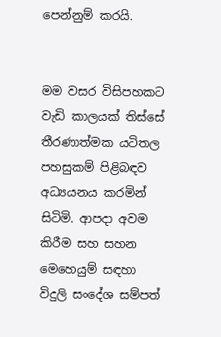පෙන්නුම් කරයි.


මම වසර විසිපහකට වැඩි කාලයක් තිස්සේ තීරණාත්මක යටිතල පහසුකම් පිළිබඳව අධ්‍යයනය කරමින් සිටිමි. ආපදා අවම කිරීම සහ සහන මෙහෙයුම් සඳහා විදුලි සංදේශ සම්පත්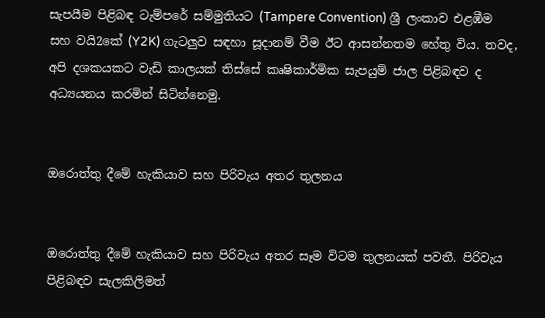සැපයීම පිළිබඳ ටැම්පරේ සම්මුතියට (Tampere Convention) ශ්‍රී ලංකාව එළඹීම සහ වයි2කේ (Y2K) ගැටලුව සඳහා සූදානම් වීම ඊට ආසන්නතම හේතු විය. තවද, අපි දශකයකට වැඩි කාලයක් තිස්සේ කෘෂිකාර්මික සැපයුම් ජාල පිළිබඳව ද අධ්‍යයනය කරමින් සිටින්නෙමු.


ඔරොත්තු දීමේ හැකියාව සහ පිරිවැය අතර තුලනය


ඔරොත්තු දීමේ හැකියාව සහ පිරිවැය අතර සෑම විටම තුලනයක් පවතී. පිරිවැය පිළිබඳව සැලකිලිමත්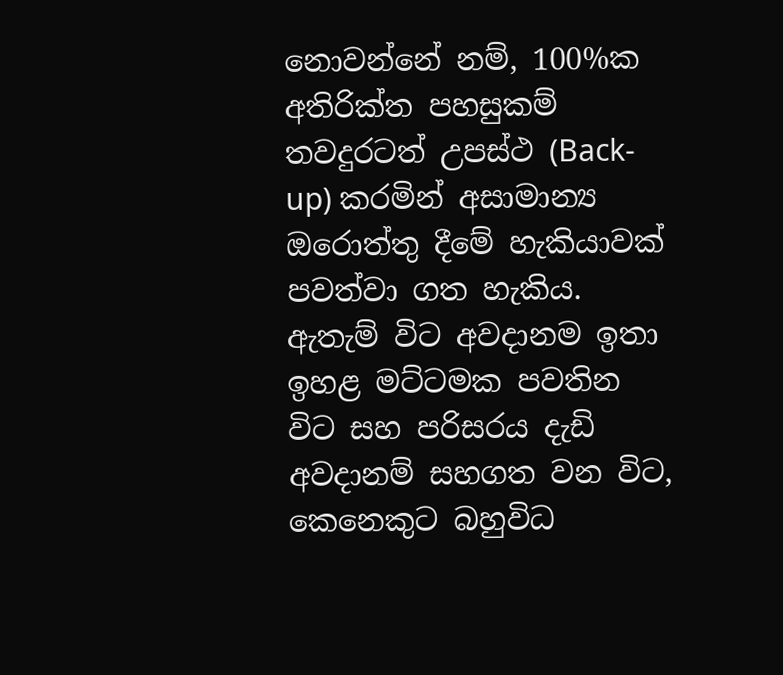නොවන්නේ නම්, 100%ක අතිරික්ත පහසුකම් තවදුරටත් උපස්ථ (Back-up) කරමින් අසාමාන්‍ය ඔරොත්තු දීමේ හැකියාවක් පවත්වා ගත හැකිය. ඇතැම් විට අවදානම ඉතා ඉහළ මට්ටමක පවතින විට සහ පරිසරය දැඩි අවදානම් සහගත වන විට, කෙනෙකුට බහුවිධ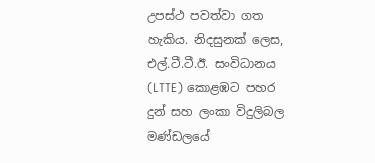උපස්ථ පවත්වා ගත හැකිය. නිදසුනක් ලෙස, එල්.ටී.ටී.ඊ. සංවිධානය (LTTE) කොළඹට පහර දුන් සහ ලංකා විදුලිබල මණ්ඩලයේ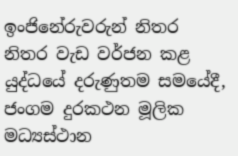ඉංජිනේරුවරුන් නිතර නිතර වැඩ වර්ජන කළ යුද්ධයේ දරුණුතම සමයේදී, ජංගම දුරකථන මූලික මධ්‍යස්ථාන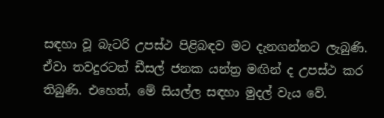සඳහා වූ බැටරි උපස්ථ පිළිබඳව මට දැනගන්නට ලැබුණි. ඒවා තවදුරටත් ඩීසල් ජනක යන්ත්‍ර මඟින් ද උපස්ථ කර තිබුණි. එහෙත්, මේ සියල්ල සඳහා මුදල් වැය වේ.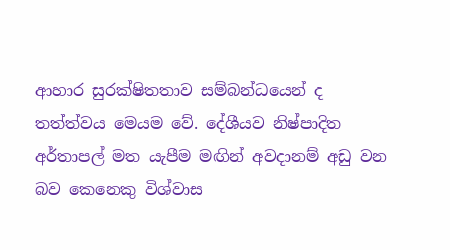ආහාර සුරක්ෂිතතාව සම්බන්ධයෙන් ද තත්ත්වය මෙයම වේ. දේශීයව නිෂ්පාදිත අර්තාපල් මත යැපීම මඟින් අවදානම් අඩු වන බව කෙනෙකු විශ්වාස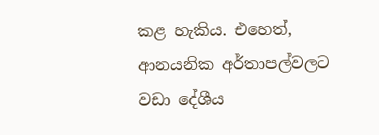කළ හැකිය. එහෙත්, ආනයනික අර්තාපල්වලට වඩා දේශීය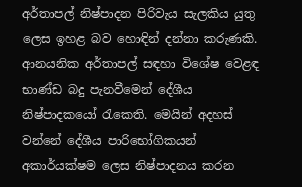අර්තාපල් නිෂ්පාදන පිරිවැය සැලකිය යුතු ලෙස ඉහළ බව හොඳින් දන්නා කරුණකි. ආනයනික අර්තාපල් සඳහා විශේෂ වෙළඳ භාණ්ඩ බදු පැනවීමෙන් දේශීය නිෂ්පාදකයෝ රැකෙති. මෙයින් අදහස් වන්නේ දේශීය පාරිභෝගිකයන් අකාර්යක්ෂම ලෙස නිෂ්පාදනය කරන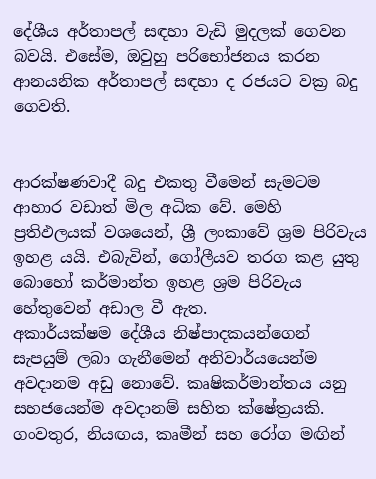දේශීය අර්තාපල් සඳහා වැඩි මුදලක් ගෙවන බවයි. එසේම, ඔවුහු පරිභෝජනය කරන ආනයනික අර්තාපල් සඳහා ද රජයට වක්‍ර බදු ගෙවති.


ආරක්ෂණවාදී බදු එකතු වීමෙන් සැමටම ආහාර වඩාත් මිල අධික වේ. මෙහි ප්‍රතිඵලයක් වශයෙන්, ශ්‍රී ලංකාවේ ශ්‍රම පිරිවැය ඉහළ යයි. එබැවින්, ගෝලීයව තරග කළ යුතු බොහෝ කර්මාන්ත ඉහළ ශ්‍රම පිරිවැය හේතුවෙන් අඩාල වී ඇත.
අකාර්යක්ෂම දේශීය නිෂ්පාදකයන්ගෙන් සැපයුම් ලබා ගැනීමෙන් අනිවාර්යයෙන්ම අවදානම අඩු නොවේ. කෘෂිකර්මාන්තය යනු සහජයෙන්ම අවදානම් සහිත ක්ෂේත්‍රයකි. ගංවතුර, නියඟය, කෘමීන් සහ රෝග මඟින්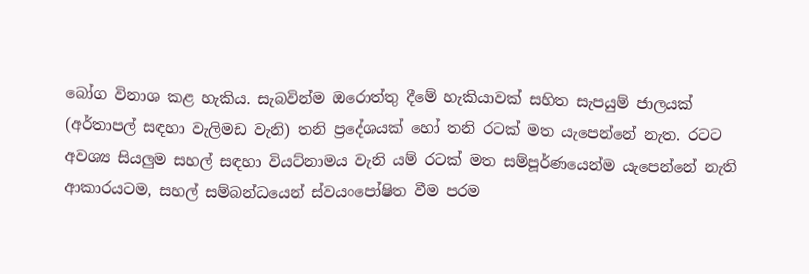බෝග විනාශ කළ හැකිය. සැබවින්ම ඔරොත්තු දීමේ හැකියාවක් සහිත සැපයුම් ජාලයක් (අර්තාපල් සඳහා වැලිමඩ වැනි) තනි ප්‍රදේශයක් හෝ තනි රටක් මත යැපෙන්නේ නැත. රටට අවශ්‍ය සියලුම සහල් සඳහා වියට්නාමය වැනි යම් රටක් මත සම්පූර්ණයෙන්ම යැපෙන්නේ නැති ආකාරයටම, සහල් සම්බන්ධයෙන් ස්වයංපෝෂිත වීම පරම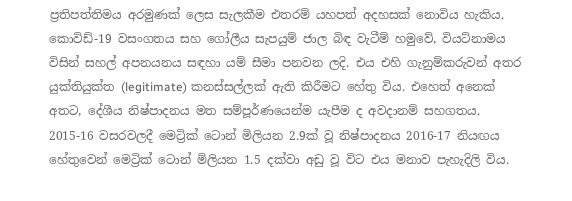ප්‍රතිපත්තිමය අරමුණක් ලෙස සැලකීම එතරම් යහපත් අදහසක් නොවිය හැකිය. කොවිඩ්-19 වසංගතය සහ ගෝලීය සැපයුම් ජාල බිඳ වැටීම් හමුවේ, වියට්නාමය විසින් සහල් අපනයනය සඳහා යම් සීමා පනවන ලදි. එය එහි ගැනුම්කරුවන් අතර යුක්තියුක්ත (legitimate) කනස්සල්ලක් ඇති කිරීමට හේතු විය. එහෙත් අනෙක් අතට, දේශීය නිෂ්පාදනය මත සම්පූර්ණයෙන්ම යැපීම ද අවදානම් සහගතය. 2015-16 වසරවලදී මෙට්‍රික් ටොන් මිලියන 2.9ක් වූ නිෂ්පාදනය 2016-17 නියඟය හේතුවෙන් මෙට්‍රික් ටොන් මිලියන 1.5 දක්වා අඩු වූ විට එය මනාව පැහැදිලි විය.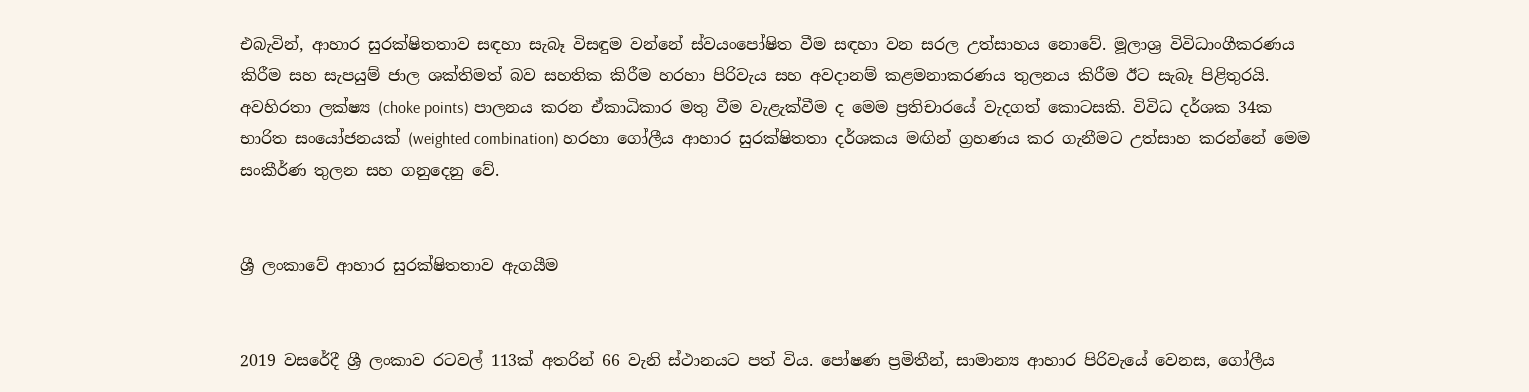එබැවින්, ආහාර සුරක්ෂිතතාව සඳහා සැබෑ විසඳුම වන්නේ ස්වයංපෝෂිත වීම සඳහා වන සරල උත්සාහය නොවේ. මූලාශ්‍ර විවිධාංගීකරණය කිරීම සහ සැපයුම් ජාල ශක්තිමත් බව සහතික කිරීම හරහා පිරිවැය සහ අවදානම් කළමනාකරණය තුලනය කිරීම ඊට සැබෑ පිළිතුරයි. අවහිරතා ලක්ෂ්‍ය (choke points) පාලනය කරන ඒකාධිකාර මතු වීම වැළැක්වීම ද මෙම ප්‍රතිචාරයේ වැදගත් කොටසකි. විවිධ දර්ශක 34ක භාරිත සංයෝජනයක් (weighted combination) හරහා ගෝලීය ආහාර සුරක්ෂිතතා දර්ශකය මඟින් ග්‍රහණය කර ගැනීමට උත්සාහ කරන්නේ මෙම සංකීර්ණ තුලන සහ ගනුදෙනු වේ.


ශ්‍රී ලංකාවේ ආහාර සුරක්ෂිතතාව ඇගයීම


2019 වසරේදී ශ්‍රී ලංකාව රටවල් 113ක් අතරින් 66 වැනි ස්ථානයට පත් විය. පෝෂණ ප්‍රමිතීන්, සාමාන්‍ය ආහාර පිරිවැයේ වෙනස, ගෝලීය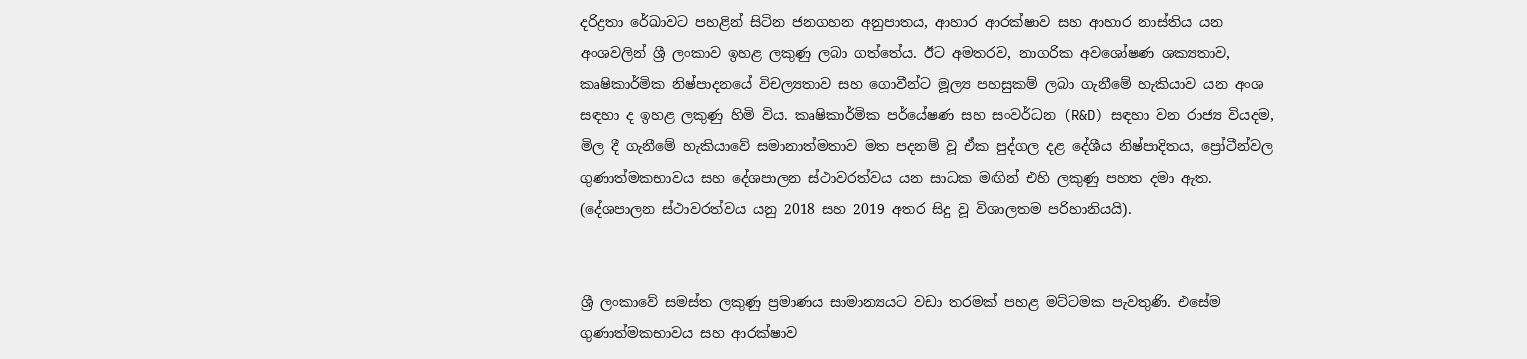දරිද්‍රතා රේඛාවට පහළින් සිටින ජනගහන අනුපාතය, ආහාර ආරක්ෂාව සහ ආහාර නාස්තිය යන අංශවලින් ශ්‍රී ලංකාව ඉහළ ලකුණු ලබා ගත්තේය. ඊට අමතරව, නාගරික අවශෝෂණ ශක්‍යතාව, කෘෂිකාර්මික නිෂ්පාදනයේ විචල්‍යතාව සහ ගොවීන්ට මූල්‍ය පහසුකම් ලබා ගැනීමේ හැකියාව යන අංශ සඳහා ද ඉහළ ලකුණු හිමි විය. කෘෂිකාර්මික පර්යේෂණ සහ සංවර්ධන (R&D) සඳහා වන රාජ්‍ය වියදම, මිල දී ගැනීමේ හැකියාවේ සමානාත්මතාව මත පදනම් වූ ඒක පුද්ගල දළ දේශීය නිෂ්පාදිතය, ප්‍රෝටීන්වල ගුණාත්මකභාවය සහ දේශපාලන ස්ථාවරත්වය යන සාධක මඟින් එහි ලකුණු පහත දමා ඇත. (දේශපාලන ස්ථාවරත්වය යනු 2018 සහ 2019 අතර සිදු වූ විශාලතම පරිහානියයි).


ශ්‍රී ලංකාවේ සමස්ත ලකුණු ප්‍රමාණය සාමාන්‍යයට වඩා තරමක් පහළ මට්ටමක පැවතුණි. එසේම ගුණාත්මකභාවය සහ ආරක්ෂාව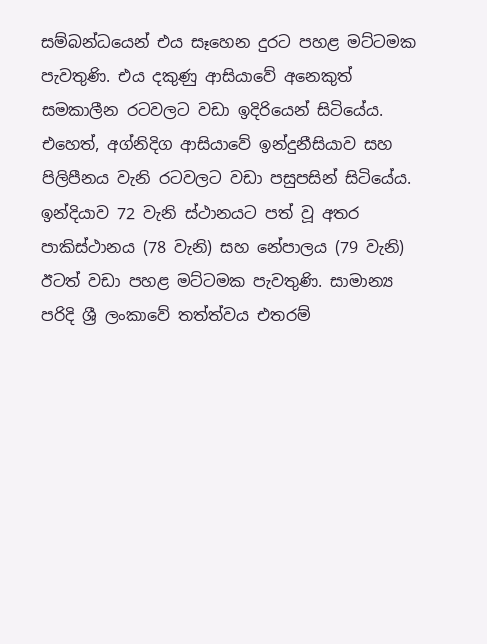සම්බන්ධයෙන් එය සෑහෙන දුරට පහළ මට්ටමක පැවතුණි. එය දකුණු ආසියාවේ අනෙකුත් සමකාලීන රටවලට වඩා ඉදිරියෙන් සිටියේය. එහෙත්, අග්නිදිග ආසියාවේ ඉන්දුනීසියාව සහ පිලිපීනය වැනි රටවලට වඩා පසුපසින් සිටියේය. ඉන්දියාව 72 වැනි ස්ථානයට පත් වූ අතර පාකිස්ථානය (78 වැනි) සහ නේපාලය (79 වැනි) ඊටත් වඩා පහළ මට්ටමක පැවතුණි. සාමාන්‍ය පරිදි ශ්‍රී ලංකාවේ තත්ත්වය එතරම්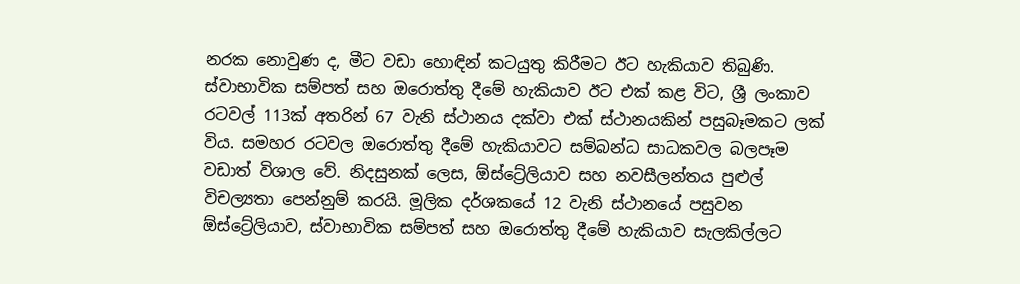නරක නොවුණ ද, මීට වඩා හොඳින් කටයුතු කිරීමට ඊට හැකියාව තිබුණි.
ස්වාභාවික සම්පත් සහ ඔරොත්තු දීමේ හැකියාව ඊට එක් කළ විට, ශ්‍රී ලංකාව රටවල් 113ක් අතරින් 67 වැනි ස්ථානය දක්වා එක් ස්ථානයකින් පසුබෑමකට ලක් විය. සමහර රටවල ඔරොත්තු දීමේ හැකියාවට සම්බන්ධ සාධකවල බලපෑම වඩාත් විශාල වේ. නිදසුනක් ලෙස, ඕස්ට්‍රේලියාව සහ නවසීලන්තය පුළුල් විචල්‍යතා පෙන්නුම් කරයි. මූලික දර්ශකයේ 12 වැනි ස්ථානයේ පසුවන ඕස්ට්‍රේලියාව, ස්වාභාවික සම්පත් සහ ඔරොත්තු දීමේ හැකියාව සැලකිල්ලට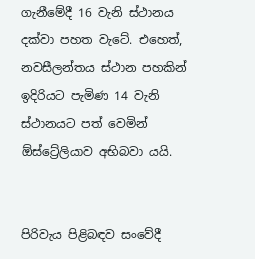ගැනීමේදී 16 වැනි ස්ථානය දක්වා පහත වැටේ. එහෙත්, නවසීලන්තය ස්ථාන පහකින් ඉදිරියට පැමිණ 14 වැනි ස්ථානයට පත් වෙමින් ඕස්ට්‍රේලියාව අභිබවා යයි.


පිරිවැය පිළිබඳව සංවේදී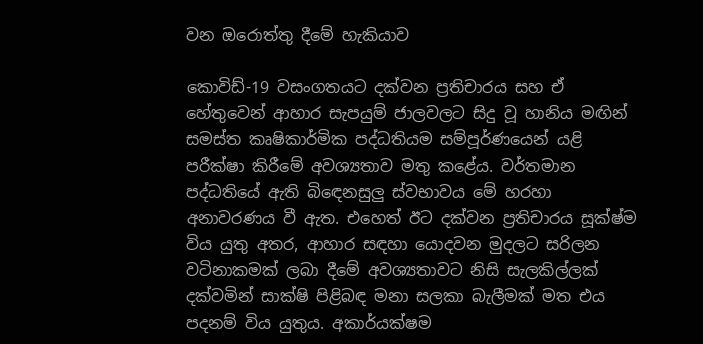වන ඔරොත්තු දීමේ හැකියාව

කොවිඩ්-19 වසංගතයට දක්වන ප්‍රතිචාරය සහ ඒ හේතුවෙන් ආහාර සැපයුම් ජාලවලට සිදු වූ හානිය මඟින් සමස්ත කෘෂිකාර්මික පද්ධතියම සම්පූර්ණයෙන් යළි පරීක්ෂා කිරීමේ අවශ්‍යතාව මතු කළේය. වර්තමාන පද්ධතියේ ඇති බිඳෙනසුලු ස්වභාවය මේ හරහා අනාවරණය වී ඇත. එහෙත් ඊට දක්වන ප්‍රතිචාරය සූක්ෂ්ම විය යුතු අතර, ආහාර සඳහා යොදවන මුදලට සරිලන වටිනාකමක් ලබා දීමේ අවශ්‍යතාවට නිසි සැලකිල්ලක් දක්වමින් සාක්ෂි පිළිබඳ මනා සලකා බැලීමක් මත එය පදනම් විය යුතුය. අකාර්යක්ෂම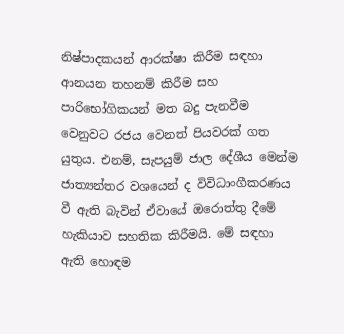නිෂ්පාදකයන් ආරක්ෂා කිරීම සඳහා ආනයන තහනම් කිරීම සහ පාරිභෝගිකයන් මත බදු පැනවීම වෙනුවට රජය වෙනත් පියවරක් ගත යුතුය. එනම්, සැපයුම් ජාල දේශීය මෙන්ම ජාත්‍යන්තර වශයෙන් ද විවිධාංගීකරණය වී ඇති බැවින් ඒවායේ ඔරොත්තු දීමේ හැකියාව සහතික කිරීමයි. මේ සඳහා ඇති හොඳම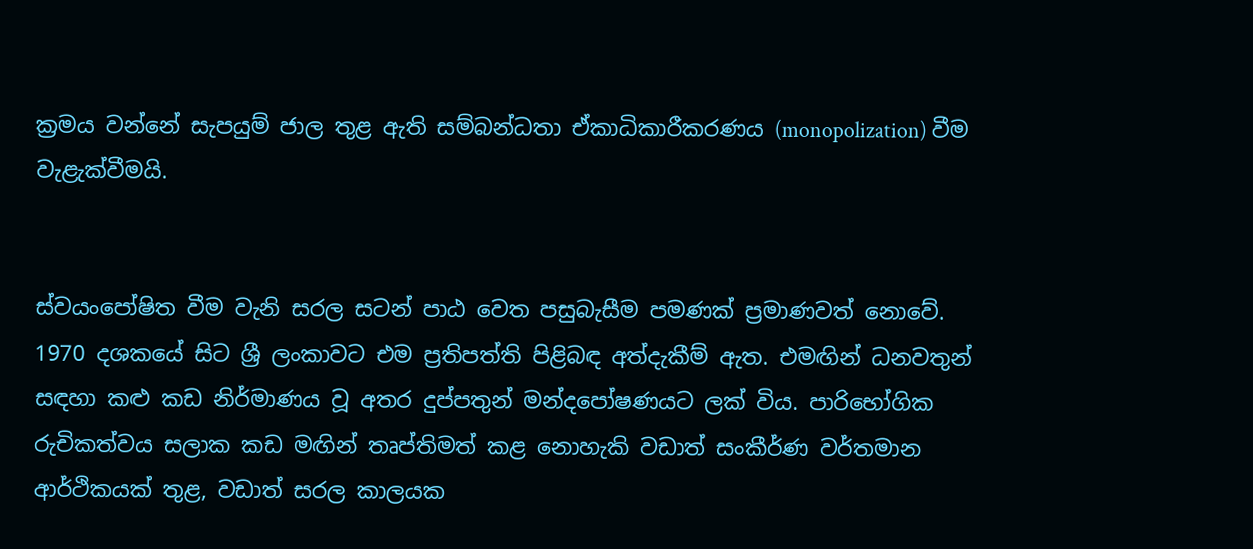ක්‍රමය වන්නේ සැපයුම් ජාල තුළ ඇති සම්බන්ධතා ඒකාධිකාරීකරණය (monopolization) වීම වැළැක්වීමයි.


ස්වයංපෝෂිත වීම වැනි සරල සටන් පාඨ වෙත පසුබැසීම පමණක් ප්‍රමාණවත් නොවේ. 1970 දශකයේ සිට ශ්‍රී ලංකාවට එම ප්‍රතිපත්ති පිළිබඳ අත්දැකීම් ඇත. එමඟින් ධනවතුන් සඳහා කළු කඩ නිර්මාණය වූ අතර දුප්පතුන් මන්දපෝෂණයට ලක් විය. පාරිභෝගික රුචිකත්වය සලාක කඩ මඟින් තෘප්තිමත් කළ නොහැකි වඩාත් සංකීර්ණ වර්තමාන ආර්ථිකයක් තුළ, වඩාත් සරල කාලයක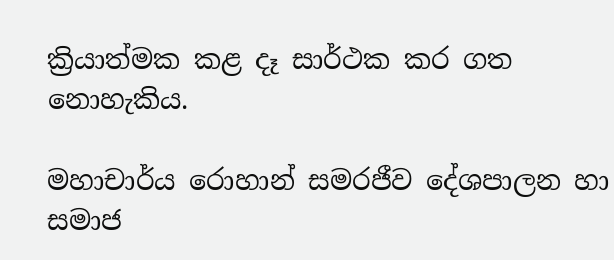ක්‍රියාත්මක කළ දෑ සාර්ථක කර ගත නොහැකිය.

මහාචාර්ය රොහාන් සමරජීව දේශපාලන හා සමාජ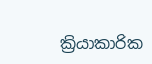ක්‍රියාකාරික